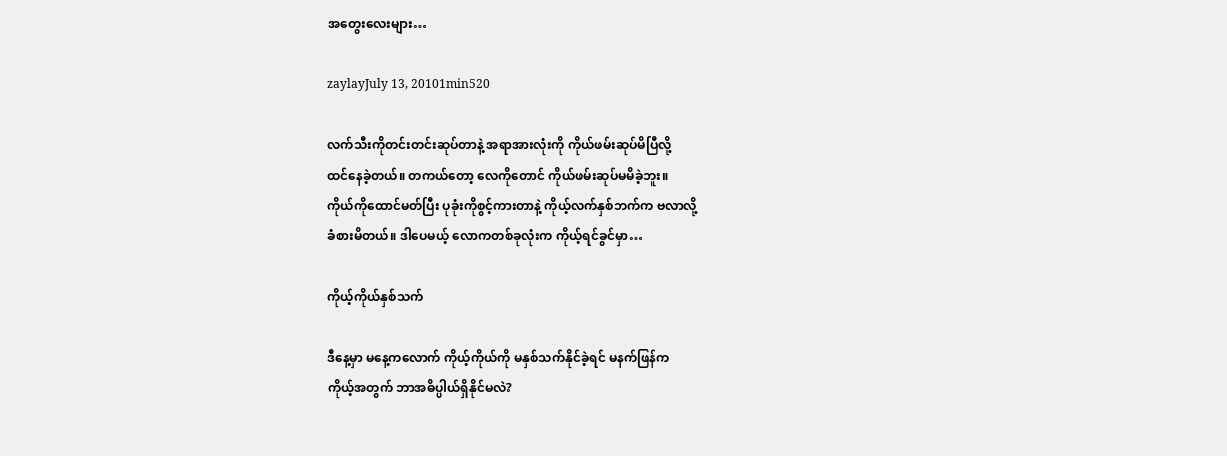အတွေးလေးများ…

zaylayJuly 13, 20101min520

လက်သီးကိုတင်းတင်းဆုပ်တာနဲ့ အရာအားလုံးကို ကိုယ်ဖမ်းဆုပ်မိပြီလို့
ထင်နေခဲ့တယ်။ တကယ်တော့ လေကိုတောင် ကိုယ်ဖမ်းဆုပ်မမိခဲ့ဘူး။
ကိုယ်ကိုထောင်မတ်ပြီး ပုခုံးကိုစွင့်ကားတာနဲ့ ကိုယ့်လက်နှစ်ဘက်က ဗလာလို့
ခံစားမိတယ်။ ဒါပေမယ့် လောကတစ်ခုလုံးက ကိုယ့်ရင်ခွင်မှာ…

ကိုယ့်ကိုယ်နှစ်သက်

ဒီနေ့မှာ မနေ့ကလောက် ကိုယ့်ကိုယ်ကို မနှစ်သက်နိုင်ခဲ့ရင် မနက်ဖြန်က
ကိုယ့်အတွက် ဘာအဓိပ္ပါယ်ရှိနိုင်မလဲ?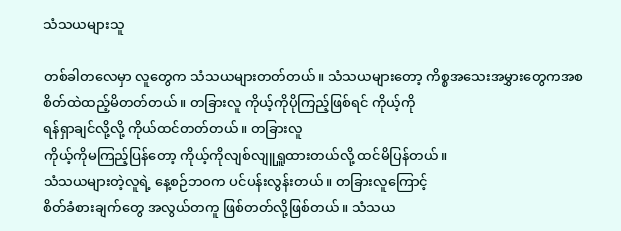သံသယများသူ

တစ်ခါတလေမှာ လူတွေက သံသယများတတ်တယ်။ သံသယများတော့ ကိစ္စအသေးအမွှားတွေကအစ
စိတ်ထဲထည့်မိတတ်တယ်။ တခြားလူ ကိုယ့်ကိုပိုကြည့်ဖြစ်ရင် ကိုယ့်ကို
ရန်ရှာချင်လို့လို့ ကိုယ်ထင်တတ်တယ်။ တခြားလူ
ကိုယ့်ကိုမကြည့်ပြန်တော့ ကိုယ့်ကိုလျစ်လျူရှူထားတယ်လို့ ထင်မိပြန်တယ်။
သံသယများတဲ့လူရဲ့ နေ့စဉ်ဘဝက ပင်ပန်းလွန်းတယ်။ တခြားလူကြောင့်
စိတ်ခံစားချက်တွေ အလွယ်တကူ ဖြစ်တတ်လို့ဖြစ်တယ်။ သံသယ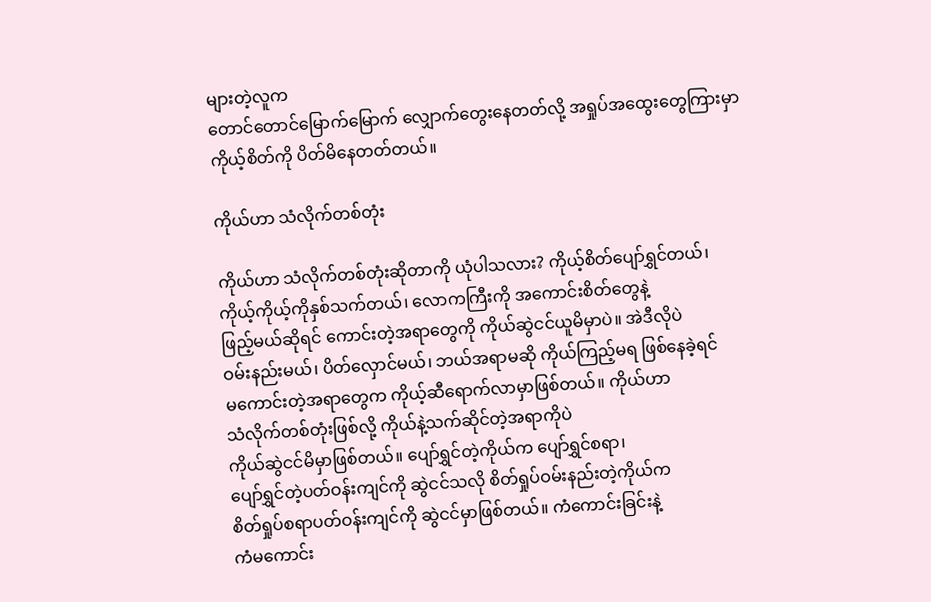များတဲ့လူက
တောင်တောင်မြောက်မြောက် လျှောက်တွေးနေတတ်လို့ အရှုပ်အထွေးတွေကြားမှာ
ကိုယ့်စိတ်ကို ပိတ်မိနေတတ်တယ်။

ကိုယ်ဟာ သံလိုက်တစ်တုံး

ကိုယ်ဟာ သံလိုက်တစ်တုံးဆိုတာကို ယုံပါသလား? ကိုယ့်စိတ်ပျော်ရွှင်တယ်၊
ကိုယ့်ကိုယ့်ကိုနှစ်သက်တယ်၊ လောကကြီးကို အကောင်းစိတ်တွေနဲ့
ဖြည့်မယ်ဆိုရင် ကောင်းတဲ့အရာတွေကို ကိုယ်ဆွဲငင်ယူမိမှာပဲ။ အဲဒီလိုပဲ
ဝမ်းနည်းမယ်၊ ပိတ်လှောင်မယ်၊ ဘယ်အရာမဆို ကိုယ်ကြည့်မရ ဖြစ်နေခဲ့ရင်
မကောင်းတဲ့အရာတွေက ကိုယ့်ဆီရောက်လာမှာဖြစ်တယ်။ ကိုယ်ဟာ
သံလိုက်တစ်တုံးဖြစ်လို့ ကိုယ်နဲ့သက်ဆိုင်တဲ့အရာကိုပဲ
ကိုယ်ဆွဲငင်မိမှာဖြစ်တယ်။ ပျော်ရွှင်တဲ့ကိုယ်က ပျော်ရွှင်စရာ၊
ပျော်ရွှင်တဲ့ပတ်ဝန်းကျင်ကို ဆွဲငင်သလို စိတ်ရှုပ်ဝမ်းနည်းတဲ့ကိုယ်က
စိတ်ရှုပ်စရာပတ်ဝန်းကျင်ကို ဆွဲငင်မှာဖြစ်တယ်။ ကံကောင်းခြင်းနဲ့
ကံမကောင်း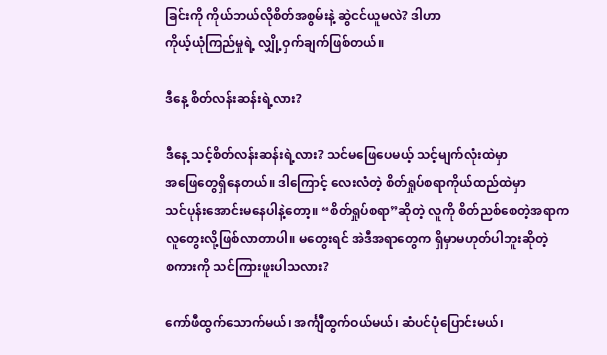ခြင်းကို ကိုယ်ဘယ်လိုစိတ်အစွမ်းနဲ့ ဆွဲငင်ယူမလဲ? ဒါဟာ
ကိုယ့်ယုံကြည်မှုရဲ့ လျှို့ဝှက်ချက်ဖြစ်တယ်။

ဒီနေ့ စိတ်လန်းဆန်းရဲ့လား?

ဒီနေ့ သင့်စိတ်လန်းဆန်းရဲ့လား? သင်မဖြေပေမယ့် သင့်မျက်လုံးထဲမှာ
အဖြေတွေရှိနေတယ်။ ဒါကြောင့် လေးလံတဲ့ စိတ်ရှုပ်စရာကိုယ်ထည်ထဲမှာ
သင်ပုန်းအောင်းမနေပါနဲ့တော့။ “စိတ်ရှုပ်စရာ”ဆိုတဲ့ လူကို စိတ်ညစ်စေတဲ့အရာက
လူတွေးလို့ဖြစ်လာတာပါ။ မတွေးရင် အဲဒီအရာတွေက ရှိမှာမဟုတ်ပါဘူးဆိုတဲ့
စကားကို သင်ကြားဖူးပါသလား?

ကော်ဖီထွက်သောက်မယ်၊ အင်္ကျီထွက်ဝယ်မယ်၊ ဆံပင်ပုံပြောင်းမယ်၊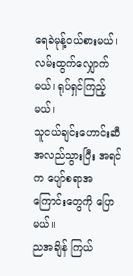ရေခဲမုန့်ဝယ်စားမယ်၊ လမ်းထွက်လျှောက်မယ်၊ ရုပ်ရှင်ကြည့်မယ်၊
သူငယ်ချင်းဟောင်းဆီ အလည်သွားပြီး အရင်က ပျော်စရာအကြောင်းတွေကို ပြောမယ်။
ညအချိန် ကြယ်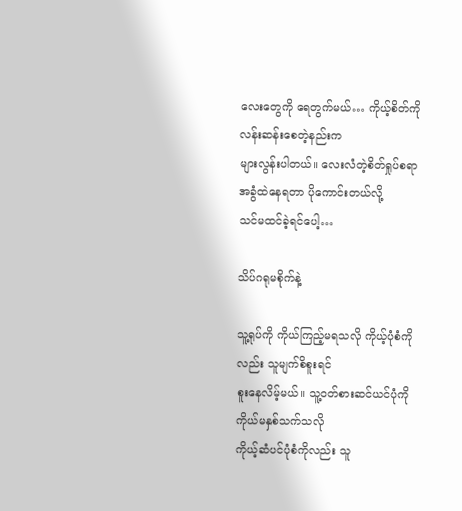လေးတွေကို ရေတွက်မယ်… ကိုယ့်စိတ်ကို လန်းဆန်းစေတဲ့နည်းက
များလွန်းပါတယ်။ လေးလံတဲ့စိတ်ရှုပ်စရာ အခွံထဲနေရတာ ပိုကောင်းတယ်လို့
သင်မထင်ခဲ့ရင်ပေါ့…

သိပ်ဂရုမစိုက်နဲ့

သူ့ရုပ်ကို ကိုယ်ကြည့်မရသလို ကိုယ့်ပုံစံကိုလည်း သူမျက်စိစူးရင်
စူးနေလိမ့်မယ်။ သူ့ဝတ်စားဆင်ယင်ပုံကို ကိုယ်မနှစ်သက်သလို
ကိုယ့်ဆံပင်ပုံစံကိုလည်း သူ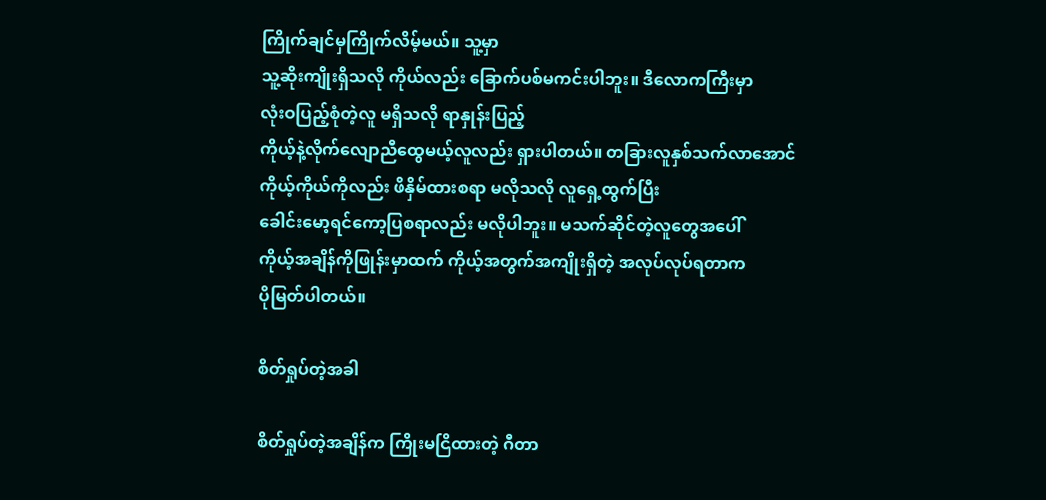ကြိုက်ချင်မှကြိုက်လိမ့်မယ်။ သူ့မှာ
သူ့ဆိုးကျိုးရှိသလို ကိုယ်လည်း ခြောက်ပစ်မကင်းပါဘူး။ ဒီလောကကြီးမှာ
လုံးဝပြည့်စုံတဲ့လူ မရှိသလို ရာနှုန်းပြည့်
ကိုယ့်နဲ့လိုက်လျောညီထွေမယ့်လူလည်း ရှားပါတယ်။ တခြားလူနှစ်သက်လာအောင်
ကိုယ့်ကိုယ်ကိုလည်း ဖိနှိမ်ထားစရာ မလိုသလို လူရှေ့ထွက်ပြီး
ခေါင်းမော့ရင်ကော့ပြစရာလည်း မလိုပါဘူး။ မသက်ဆိုင်တဲ့လူတွေအပေါ်
ကိုယ့်အချိန်ကိုဖြုန်းမှာထက် ကိုယ့်အတွက်အကျိုးရှိတဲ့ အလုပ်လုပ်ရတာက
ပိုမြတ်ပါတယ်။

စိတ်ရှုပ်တဲ့အခါ

စိတ်ရှုပ်တဲ့အချိန်က ကြိုးမငြိထားတဲ့ ဂီတာ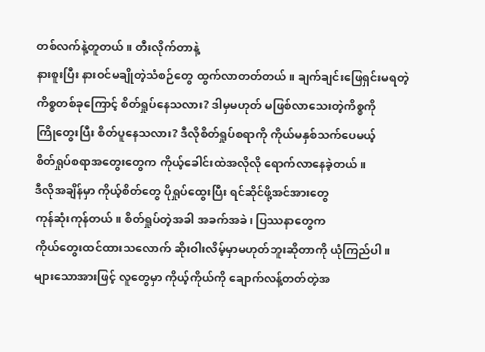တစ်လက်နဲ့တူတယ်။ တီးလိုက်တာနဲ့
နားစူးပြီး နားဝင်မချိုတဲ့သံစဉ်တွေ ထွက်လာတတ်တယ်။ ချက်ချင်းဖြေရှင်းမရတဲ့
ကိစ္စတစ်ခုကြောင့် စိတ်ရှုပ်နေသလား? ဒါမှမဟုတ် မဖြစ်လာသေးတဲ့ကိစ္စကို
ကြိုတွေးပြီး စိတ်ပူနေသလား? ဒီလိုစိတ်ရှုပ်စရာကို ကိုယ်မနှစ်သက်ပေမယ့်
စိတ်ရှုပ်စရာအတွေးတွေက ကိုယ့်ခေါင်းထဲအလိုလို ရောက်လာနေခဲ့တယ်။
ဒီလိုအချိန်မှာ ကိုယ့်စိတ်တွေ ပိုရှုပ်ထွေးပြီး ရင်ဆိုင်ဖို့အင်အားတွေ
ကုန်ဆုံးကုန်တယ်။ စိတ်ရှုပ်တဲ့အခါ အခက်အခဲ၊ ပြဿနာတွေက
ကိုယ်တွေးထင်ထားသလောက် ဆိုးဝါးလိမ့်မှာမဟုတ်ဘူးဆိုတာကို ယုံကြည်ပါ။
များသောအားဖြင့် လူတွေမှာ ကိုယ့်ကိုယ်ကို ချောက်လန့်တတ်တဲ့အ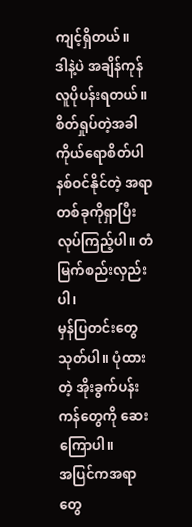ကျင့်ရှိတယ်။
ဒါနဲ့ပဲ အချိန်ကုန် လူပိုပန်းရတယ်။ စိတ်ရှုပ်တဲ့အခါ ကိုယ်ရောစိတ်ပါ
နစ်ဝင်နိုင်တဲ့ အရာတစ်ခုကိုရှာပြီး လုပ်ကြည့်ပါ။ တံမြက်စည်းလှည်းပါ၊
မှန်ပြတင်းတွေသုတ်ပါ။ ပုံထားတဲ့ အိုးခွက်ပန်းကန်တွေကို ဆေးကြောပါ။
အပြင်ကအရာတွေ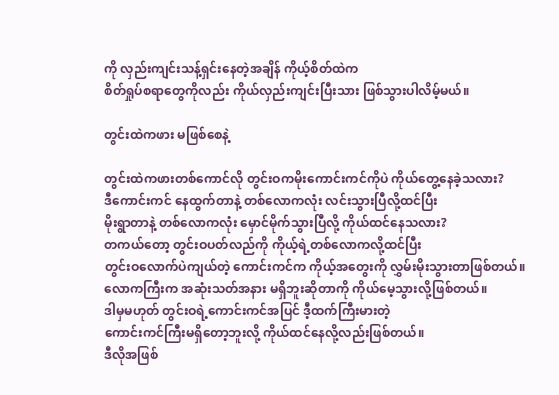ကို လှည်းကျင်းသန့်ရှင်းနေတဲ့အချိန် ကိုယ့်စိတ်ထဲက
စိတ်ရှုပ်စရာတွေကိုလည်း ကိုယ်လှည်းကျင်းပြီးသား ဖြစ်သွားပါလိမ့်မယ်။

တွင်းထဲကဖား မဖြစ်စေနဲ့

တွင်းထဲကဖားတစ်ကောင်လို တွင်းဝကမိုးကောင်းကင်ကိုပဲ ကိုယ်တွေ့နေခဲ့သလား?
ဒီကောင်းကင် နေထွက်တာနဲ့ တစ်လောကလုံး လင်းသွားပြီလို့ထင်ပြီး
မိုးရွာတာနဲ့ တစ်လောကလုံး မှောင်မိုက်သွားပြီလို့ ကိုယ်ထင်နေသလား?
တကယ်တော့ တွင်းဝပတ်လည်ကို ကိုယ့်ရဲ့တစ်လောကလို့ထင်ပြီး
တွင်းဝလောက်ပဲကျယ်တဲ့ ကောင်းကင်က ကိုယ့်အတွေးကို လွှမ်းမိုးသွားတာဖြစ်တယ်။
လောကကြီးက အဆုံးသတ်အနား မရှိဘူးဆိုတာကို ကိုယ်မေ့သွားလို့ဖြစ်တယ်။
ဒါမှမဟုတ် တွင်းဝရဲ့ကောင်းကင်အပြင် ဒီ့ထက်ကြီးမားတဲ့
ကောင်းကင်ကြီးမရှိတော့ဘူးလို့ ကိုယ်ထင်နေလို့လည်းဖြစ်တယ်။
ဒီလိုအဖြစ်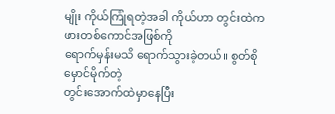မျိုး ကိုယ်ကြုံရတဲ့အခါ ကိုယ်ဟာ တွင်းထဲကဖားတစ်ကောင်အဖြစ်ကို
ရောက်မှန်းမသိ ရောက်သွားခဲ့တယ်။ စွတ်စိုမှောင်မိုက်တဲ့
တွင်းအောက်ထဲမှာနေပြီး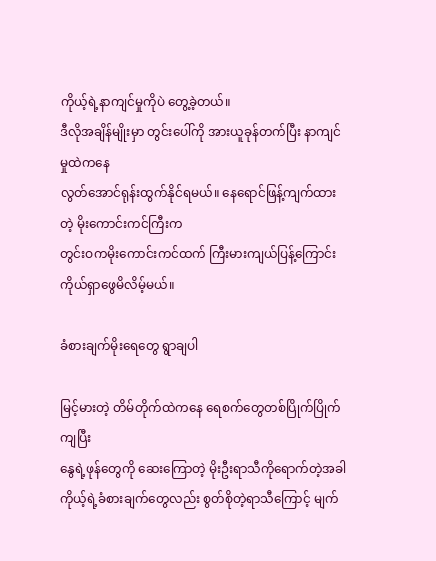ကိုယ့်ရဲ့နာကျင်မှုကိုပဲ တွေ့ခဲ့တယ်။
ဒီလိုအချိန်မျိုးမှာ တွင်းပေါ်ကို အားယူခုန်တက်ပြီး နာကျင်မှုထဲကနေ
လွတ်အောင်ရုန်းထွက်နိုင်ရမယ်။ နေရောင်ဖြန့်ကျက်ထားတဲ့ မိုးကောင်းကင်ကြီးက
တွင်းဝကမိုးကောင်းကင်ထက် ကြီးမားကျယ်ပြန့်ကြောင်း ကိုယ်ရှာဖွေမိလိမ့်မယ်။

ခံစားချက်မိုးရေတွေ ရွာချပါ

မြင့်မားတဲ့ တိမ်တိုက်ထဲကနေ ရေစက်တွေတစ်ပြိုက်ပြိုက်ကျပြီး
နွေရဲ့ဖုန်တွေကို ဆေးကြောတဲ့ မိုးဦးရာသီကိုရောက်တဲ့အခါ
ကိုယ့်ရဲ့ခံစားချက်တွေလည်း စွတ်စိုတဲ့ရာသီကြောင့် မျက်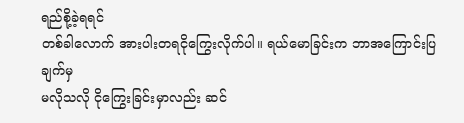ရည်စို့ခဲ့ရရင်
တစ်ခါလောက် အားပါးတရငိုကြွေးလိုက်ပါ။ ရယ်မောခြင်းက ဘာအကြောင်းပြချက်မှ
မလိုသလို ငိုကြွေးခြင်းမှာလည်း ဆင်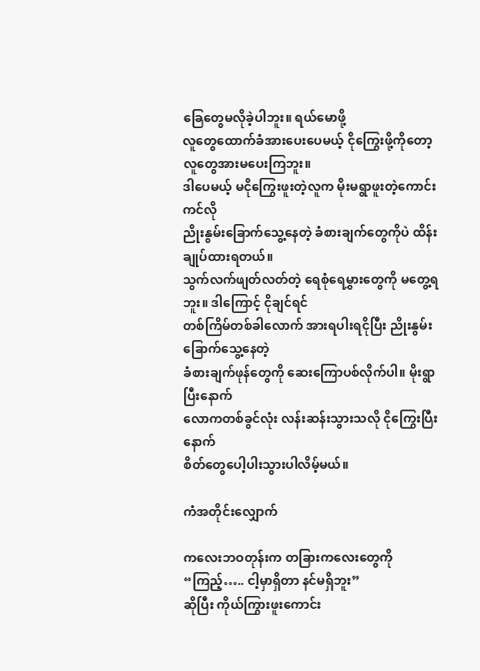ခြေတွေမလိုခဲ့ပါဘူး။ ရယ်မောဖို့
လူတွေထောက်ခံအားပေးပေမယ့် ငိုကြွေးဖို့ကိုတော့ လူတွေအားမပေးကြဘူး။
ဒါပေမယ့် မငိုကြွေးဖူးတဲ့လူက မိုးမရွာဖူးတဲ့ကောင်းကင်လို
ညိုးနွမ်းခြောက်သွေ့နေတဲ့ ခံစားချက်တွေကိုပဲ ထိန်းချုပ်ထားရတယ်။
သွက်လက်ဖျတ်လတ်တဲ့ ရေစုံရေမွှားတွေကို မတွေ့ရဘူး။ ဒါကြောင့် ငိုချင်ရင်
တစ်ကြိမ်တစ်ခါလောက် အားရပါးရငိုပြီး ညိုးနွမ်းခြောက်သွေ့နေတဲ့
ခံစားချက်ဖုန်တွေကို ဆေးကြောပစ်လိုက်ပါ။ မိုးရွာပြီးနောက်
လောကတစ်ခွင်လုံး လန်းဆန်းသွားသလို ငိုကြွေးပြီးနောက်
စိတ်တွေပေါ့ပါးသွားပါလိမ့်မယ်။

ကံအတိုင်းလျှောက်

ကလေးဘဝတုန်းက တခြားကလေးတွေကို “ကြည့်….. ငါ့မှာရှိတာ နင်မရှိဘူး”
ဆိုပြီး ကိုယ်ကြွားဖူးကောင်း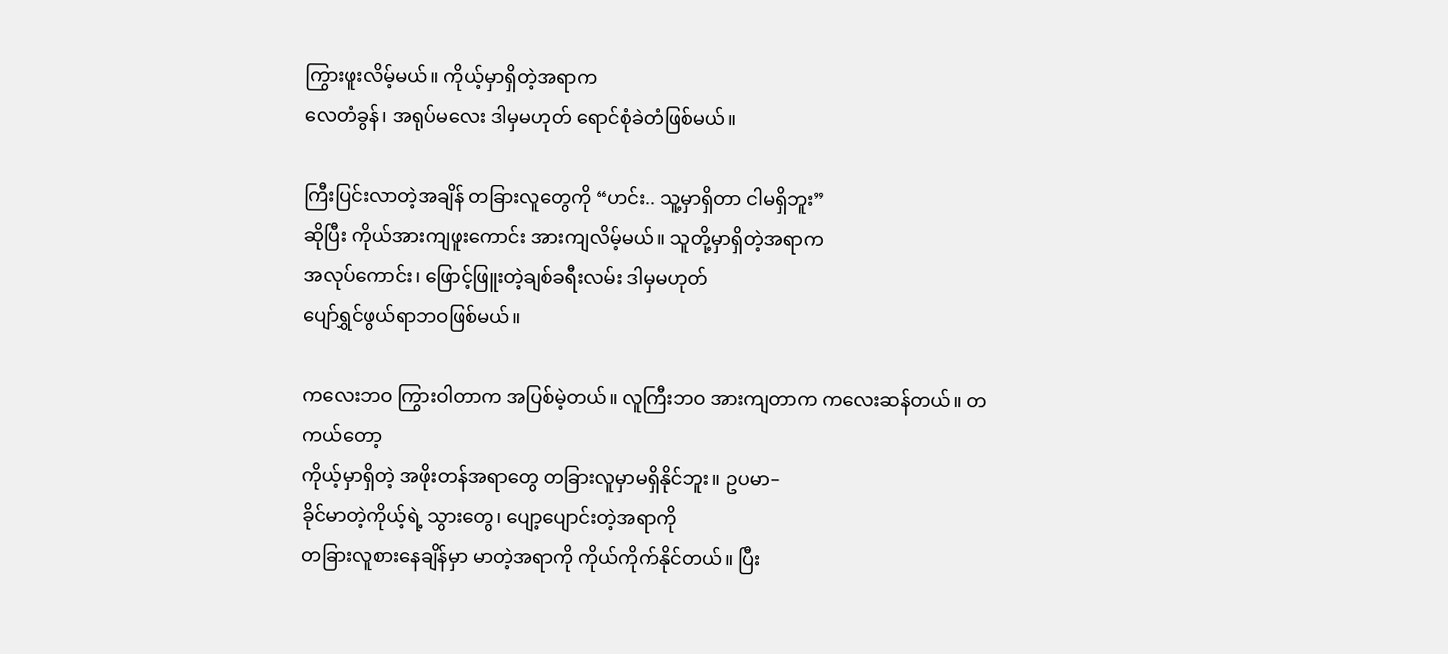ကြွားဖူးလိမ့်မယ်။ ကိုယ့်မှာရှိတဲ့အရာက
လေတံခွန်၊ အရုပ်မလေး ဒါမှမဟုတ် ရောင်စုံခဲတံဖြစ်မယ်။

ကြီးပြင်းလာတဲ့အချိန် တခြားလူတွေကို “ဟင်း.. သူ့မှာရှိတာ ငါမရှိဘူး”
ဆိုပြီး ကိုယ်အားကျဖူးကောင်း အားကျလိမ့်မယ်။ သူတို့မှာရှိတဲ့အရာက
အလုပ်ကောင်း၊ ဖြောင့်ဖြူးတဲ့ချစ်ခရီးလမ်း ဒါမှမဟုတ်
ပျော်ရွှင်ဖွယ်ရာဘဝဖြစ်မယ်။

ကလေးဘဝ ကြွားဝါတာက အပြစ်မဲ့တယ်။ လူကြီးဘဝ အားကျတာက ကလေးဆန်တယ်။ တကယ်တော့
ကိုယ့်မှာရှိတဲ့ အဖိုးတန်အရာတွေ တခြားလူမှာမရှိနိုင်ဘူး။ ဥပမာ–
ခိုင်မာတဲ့ကိုယ့်ရဲ့ သွားတွေ၊ ပျော့ပျောင်းတဲ့အရာကို
တခြားလူစားနေချိန်မှာ မာတဲ့အရာကို ကိုယ်ကိုက်နိုင်တယ်။ ပြီး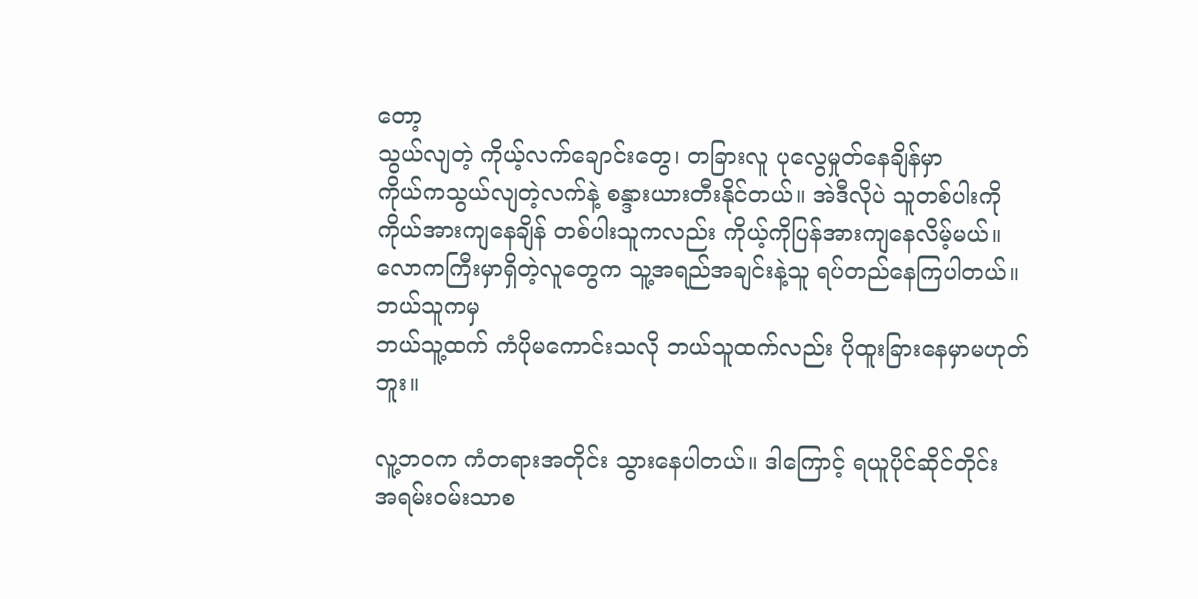တော့
သွယ်လျတဲ့ ကိုယ့်လက်ချောင်းတွေ၊ တခြားလူ ပုလွေမှုတ်နေချိန်မှာ
ကိုယ်ကသွယ်လျတဲ့လက်နဲ့ စန္ဒားယားတီးနိုင်တယ်။ အဲဒီလိုပဲ သူတစ်ပါးကို
ကိုယ်အားကျနေချိန် တစ်ပါးသူကလည်း ကိုယ့်ကိုပြန်အားကျနေလိမ့်မယ်။
လောကကြီးမှာရှိတဲ့လူတွေက သူ့အရည်အချင်းနဲ့သူ ရပ်တည်နေကြပါတယ်။ ဘယ်သူကမှ
ဘယ်သူ့ထက် ကံပိုမကောင်းသလို ဘယ်သူထက်လည်း ပိုထူးခြားနေမှာမဟုတ်ဘူး။

လူ့ဘဝက ကံတရားအတိုင်း သွားနေပါတယ်။ ဒါကြောင့် ရယူပိုင်ဆိုင်တိုင်း
အရမ်းဝမ်းသာစ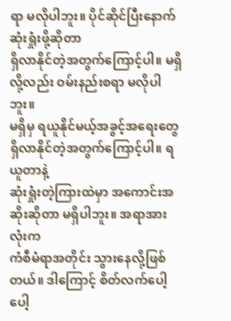ရာ မလိုပါဘူး။ ပိုင်ဆိုင်ပြီးနောက် ဆုံးရှုံးဖို့ဆိုတာ
ရှိလာနိုင်တဲ့အတွက်ကြောင့်ပါ။ မရှိလို့လည်း ဝမ်းနည်းစရာ မလိုပါဘူး။
မရှိမှ ရယူနိုင်မယ့်အခွင့်အရေးတွေ ရှိလာနိုင်တဲ့အတွက်ကြောင့်ပါ။ ရယူတာနဲ့
ဆုံးရှုံးတဲ့ကြားထဲမှာ အကောင်းအဆိုးဆိုတာ မရှိပါဘူး။ အရာအားလုံးက
ကံစီမံရာအတိုင်း သွားနေလို့ဖြစ်တယ်။ ဒါကြောင့် စိတ်လက်ပေါ့ပေါ့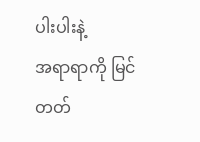ပါးပါးနဲ့
အရာရာကို မြင်တတ်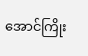အောင်ကြိုး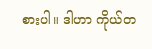စားပါ။ ဒါဟာ ကိုယ်တ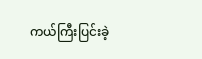ကယ်ကြီးပြင်းခဲ့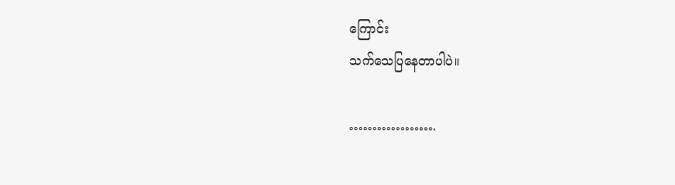ကြောင်း
သက်သေပြနေတာပါပဲ။

……………….